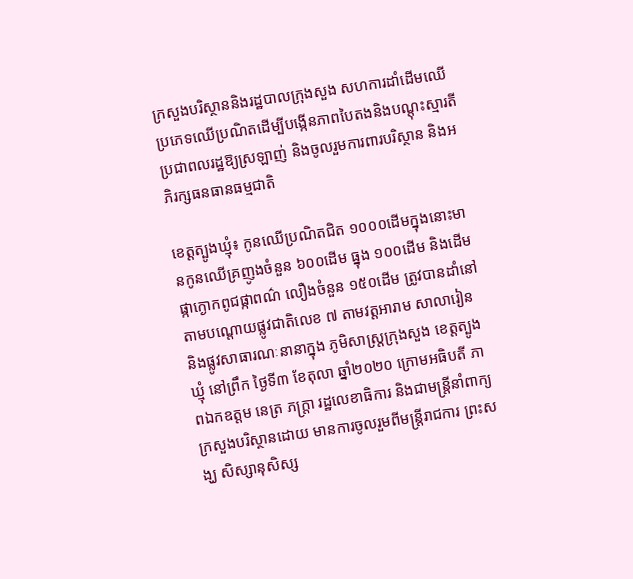ក្រសួងបរិស្ថាននិងរដ្ឋបាលក្រុងសួង សហការដាំដើមឈើប្រភេទឈើប្រណិតដើម្បីបង្កើនភាពបៃតងនិងបណ្តុះស្មារតីប្រជាពលរដ្ឋឱ្យស្រឡាញ់ និងចូលរួមការពារបរិស្ថាន និងអភិរក្សធនធានធម្មជាតិ

ខេត្តត្បូងឃ្មុំ៖ កូនឈើប្រណិតជិត ១០០០ដើមក្នុងនោះមានកូនឈើគ្រញូងចំនួន ៦០០ដើម ធ្នុង ១០០ដើម និងដើមផ្កាក្ងោកពូជផ្កាពណ៌ លឿងចំនួន ១៥០ដើម ត្រូវបានដាំនៅតាមបណ្តោយផ្លូវជាតិលេខ ៧ តាមវត្តអារាម សាលារៀន និងផ្លូវសាធារណៈនានាក្នុង ភូមិសាស្ត្រក្រុងសួង ខេត្តត្បូងឃ្មុំ នៅព្រឹក ថ្ងៃទី៣ ខែតុលា ឆ្នាំ២០២០ ក្រោមអធិបតី ភាពឯកឧត្តម នេត្រ ភក្ត្រា រដ្ឋលេខាធិការ និងជាមន្ត្រីនាំពាក្យក្រសួងបរិស្ថានដោយ មានការចូលរួមពីមន្ត្រីរាជការ ព្រះសង្ឃ សិស្សានុសិស្ស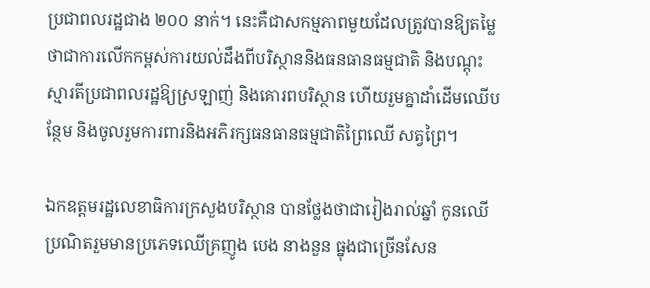ប្រជាពលរដ្ឋជាង ២០០ នាក់។ នេះគឺជាសកម្មភាពមួយដែលត្រូវបានឱ្យតម្លៃថាជាការលើកកម្ពស់ការយល់ដឹងពីបរិស្ថាននិងធនធានធម្មជាតិ និងបណ្តុះស្មារតីប្រជាពលរដ្ឋឱ្យស្រឡាញ់ និងគោរពបរិស្ថាន ហើយរួមគ្នាដាំដើមឈើបន្ថែម និងចូលរួមការពារនិងអភិរក្សធនធានធម្មជាតិព្រៃឈើ សត្វព្រៃ។

ឯកឧត្តមរដ្ឋលេខាធិការក្រសួងបរិស្ថាន បានថ្លែងថាជារៀងរាល់ឆ្នាំ កូនឈើប្រណិតរួមមានប្រភេទឈើគ្រញូង បេង នាងនួន ធ្នុងជាច្រើនសែន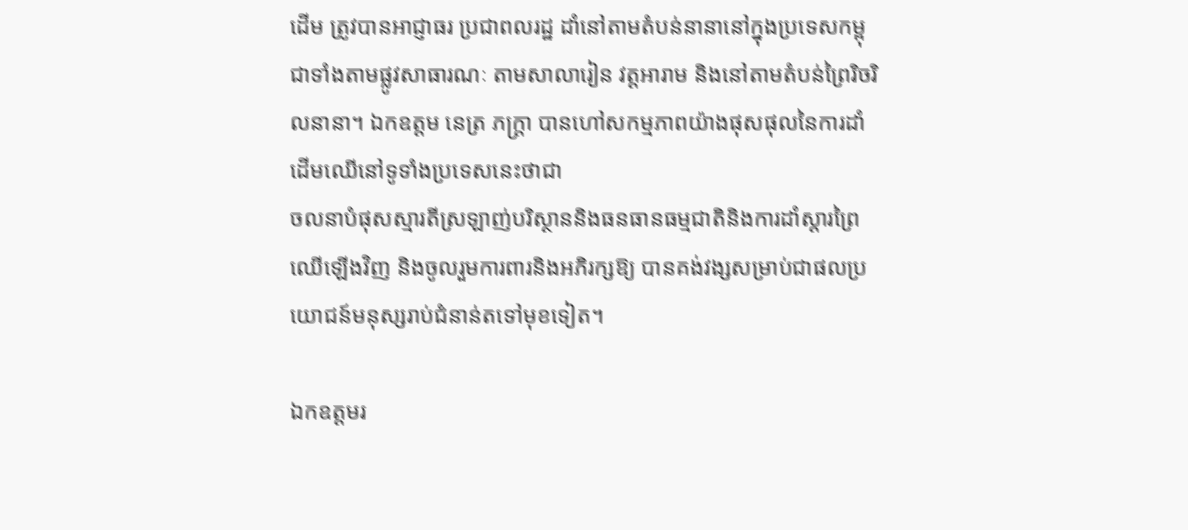ដើម ត្រូវបានអាជ្ញាធរ ប្រជាពលរដ្ឋ ដាំនៅតាមតំបន់នានានៅក្នុងប្រទេសកម្ពុជាទាំងតាមផ្លូវសាធារណៈ តាមសាលារៀន វត្តអារាម និងនៅតាមតំបន់ព្រៃរិចរិលនានា។ ឯកឧត្តម នេត្រ ភក្ត្រា បានហៅសកម្មភាពយ៉ាងផុសផុលនៃការដាំដើមឈើនៅទូទាំងប្រទេសនេះថាជា
ចលនាបំផុសស្មារតីស្រឡាញ់បរិស្ថាននិងធនធានធម្មជាតិនិងការដាំស្តារព្រៃឈើឡើងវិញ និងចូលរួមការពារនិងអភិរក្សឱ្យ បានគង់វង្សសម្រាប់ជាផលប្រយោជន៍មនុស្សរាប់ជំនាន់តទៅមុខទៀត។

ឯកឧត្តមរ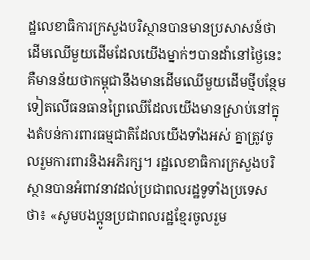ដ្ឋលេខាធិការក្រសួងបរិស្ថានបានមានប្រសាសន៍ថា ដើមឈើមួយដើមដែលយើងម្នាក់ៗបានដាំនៅថ្ងៃនេះគឺមានន័យថាកម្ពុជានឹងមានដើមឈើមួយដើមថ្មីបន្ថែមទៀតលើធនធានព្រៃឈើដែលយើងមានស្រាប់នៅក្នុងតំបន់ការពារធម្មជាតិដែលយើងទាំងអស់ គ្នាត្រូវចូលរួមការពារនិងអភិរក្ស។ រដ្ឋលេខាធិការក្រសួងបរិស្ថានបានអំពាវនាវដល់ប្រជាពលរដ្ឋទូទាំងប្រទេសថា៖ «សូមបងប្អូនប្រជាពលរដ្ឋខ្មែរចូលរួម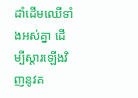ដាំដើមឈើទាំងអស់គ្នា ដើម្បីស្តារឡើងវិញនូវគ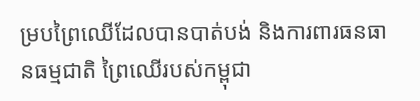ម្របព្រៃឈើដែលបានបាត់បង់ និងការពារធនធានធម្មជាតិ ព្រៃឈើរបស់កម្ពុជា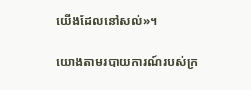យើងដែលនៅសល់»។

យោងតាមរបាយការណ៍របស់ក្រ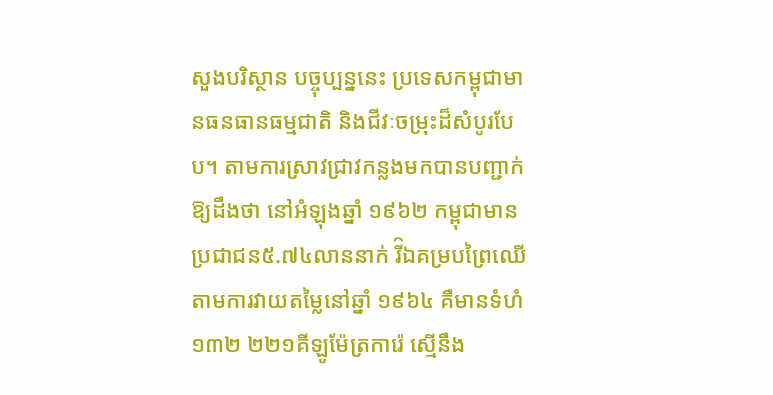សួងបរិស្ថាន បច្ចុប្បន្ននេះ ប្រទេសកម្ពុជាមានធនធានធម្មជាតិ និងជីវៈចម្រុះដ៏សំបូរបែប។ តាមការស្រាវជ្រាវកន្លងមកបានបញ្ជាក់ឱ្យដឹងថា នៅអំឡុងឆ្នាំ ១៩៦២ កម្ពុជាមាន ប្រជាជន៥.៧៤លាននាក់ រី៝ឯគម្របព្រៃឈើតាមការវាយតម្លៃនៅឆ្នាំ ១៩៦៤ គឺមានទំហំ ១៣២ ២២១គីឡូម៉ែត្រការ៉េ ស្មើនឹង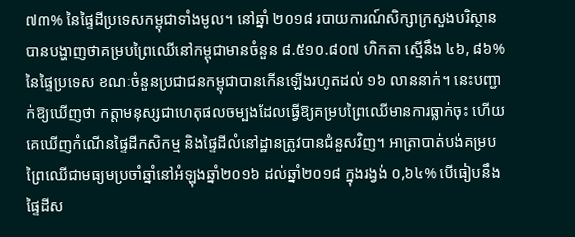៧៣% នៃផ្ទៃដីប្រទេសកម្ពុជាទាំងមូល។ នៅឆ្នាំ ២០១៨ របាយការណ៍សិក្សាក្រសួងបរិស្ថានបានបង្ហាញថាគម្របព្រៃឈើនៅកម្ពុជាមានចំនួន ៨.៥១០.៨០៧ ហិកតា ស្មើនឹង ៤៦, ៨៦% នៃផ្ទៃប្រទេស ខណៈចំនួនប្រជាជនកម្ពុជាបានកើនឡើងរហូតដល់ ១៦ លាននាក់។ នេះបញ្ជាក់ឱ្យឃើញថា កត្តាមនុស្សជាហេតុផលចម្បងដែលធ្វើឱ្យគម្របព្រៃឈើមានការធ្លាក់ចុះ ហើយគេឃើញកំណើនផ្ទៃដីកសិកម្ម និងផ្ទៃដីលំនៅដ្ឋានត្រូវបានជំនួសវិញ។ អាត្រាបាត់បង់គម្របព្រៃឈើជាមធ្យមប្រចាំឆ្នាំនៅអំឡុងឆ្នាំ២០១៦ ដល់ឆ្នាំ២០១៨ ក្នុងរង្វង់ ០,៦៤% បើធៀបនឹងផ្ទៃដីស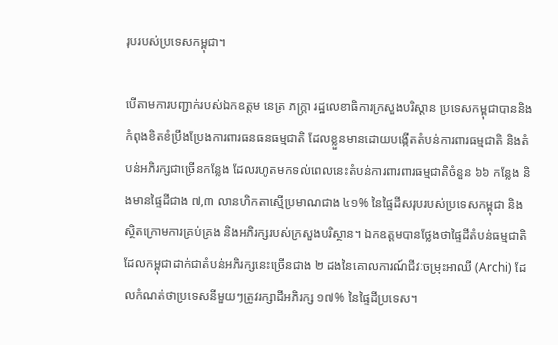រុបរបស់ប្រទេសកម្ពុជា។

បើតាមការបញ្ជាក់របស់ឯកឧត្តម នេត្រ ភក្ត្រា រដ្ឋលេខាធិការក្រសួងបរិស្ដាន ប្រទេសកម្ពុជាបាននិងកំពុងខិតខំប្រឹងប្រែងការពារធនធនធម្មជាតិ ដែលខ្លួនមានដោយបង្កើតតំបន់ការពារធម្មជាតិ និងតំបន់អភិរក្សជាច្រើនកន្លែង ដែលរហូតមកទល់ពេលនេះតំបន់ការពារពារធម្មជាតិចំនួន ៦៦ កន្លែង និងមានផ្ទៃដីជាង ៧,៣ លានហិកតាស្មើប្រមាណជាង ៤១% នៃផ្ទៃដីសរុបរបស់ប្រទេសកម្ពុជា និងស្ថិតក្រោមការគ្រប់គ្រង និងអភិរក្សរបស់ក្រសួងបរិស្ថាន។ ឯកឧត្តមបានថ្លែងថាផ្ទៃដីតំបន់ធម្មជាតិដែលកម្ពុជាដាក់ជាតំបន់អភិរក្សនេះច្រើនជាង ២ ដងនៃគោលការណ៍ជីវៈចម្រុះអាឈី (Archi) ដែលកំណត់ថាប្រទេសនីមួយៗត្រូវរក្សាដីអភិរក្ស ១៧% នៃផ្ទៃដីប្រទេស។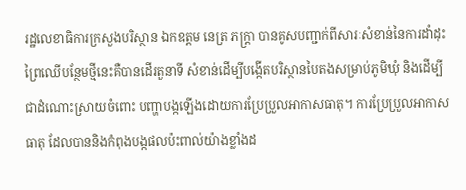រដ្ឋលេខាធិការក្រសួងបរិស្ថាន ឯកឧត្តម នេត្រ ភក្ត្រា បានគូសបញ្ជាក់ពីសារៈសំខាន់នៃការដាំដុះព្រៃឈើបន្ថែមថ្មីនេះគឺបានដើរតួនាទី សំខាន់ដើម្បីបង្កើតបរិស្ថានបៃតងសម្រាប់ភូមិឃុំ និងដើម្បីជាដំណោះស្រាយចំពោះ បញ្ហាបង្កឡើងដោយការប្រែប្រួលអាកាសធាតុ។ ការប្រែប្រួលអាកាសធាតុ ដែលបាននិងកំពុងបង្កផលប៉ះពាល់យ៉ាងខ្លាំងដ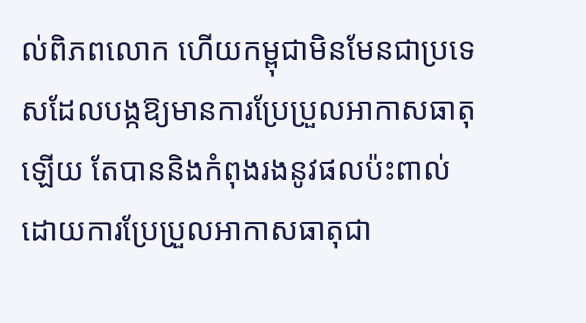ល់ពិភពលោក ហើយកម្ពុជាមិនមែនជាប្រទេសដែលបង្កឱ្យមានការប្រែប្រួលអាកាសធាតុឡើយ តែបាននិងកំពុងរងនូវផលប៉ះពាល់ដោយការប្រែប្រួលអាកាសធាតុជា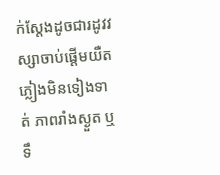ក់ស្តែងដូចជារដូវវស្សាចាប់ផ្តើមយឺត ភ្លៀងមិនទៀងទាត់ ភាពរាំងស្ងួត ឬទឹ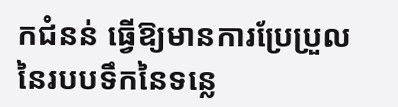កជំនន់ ធ្វើឱ្យមានការប្រែប្រួលនៃរបបទឹកនៃទន្លេ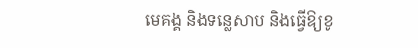មេគង្គ និងទន្លេសាប និងធ្វើឱ្យខូ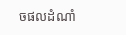ចផលដំណាំ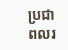ប្រជា ពលរ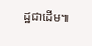ដ្ឋជាដើម៕